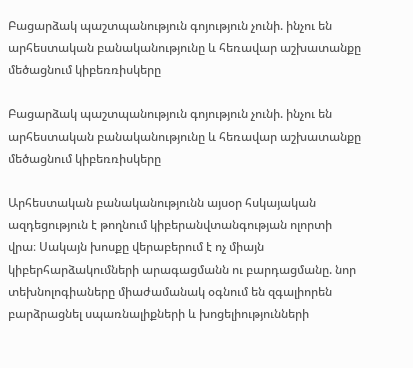Բացարձակ պաշտպանություն գոյություն չունի. ինչու են արհեստական բանականությունը և հեռավար աշխատանքը մեծացնում կիբեռռիսկերը

Բացարձակ պաշտպանություն գոյություն չունի. ինչու են արհեստական բանականությունը և հեռավար աշխատանքը մեծացնում կիբեռռիսկերը

Արհեստական բանականությունն այսօր հսկայական ազդեցություն է թողնում կիբերանվտանգության ոլորտի վրա։ Սակայն խոսքը վերաբերում է ոչ միայն կիբերհարձակումների արագացմանն ու բարդացմանը. նոր տեխնոլոգիաները միաժամանակ օգնում են զգալիորեն բարձրացնել սպառնալիքների և խոցելիությունների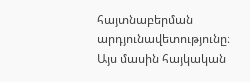հայտնաբերման արդյունավետությունը։ Այս մասին հայկական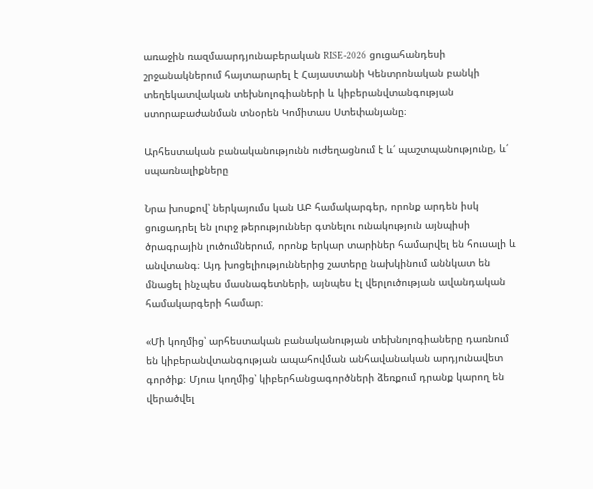առաջին ռազմաարդյունաբերական RISE-2026 ցուցահանդեսի շրջանակներում հայտարարել է Հայաստանի Կենտրոնական բանկի տեղեկատվական տեխնոլոգիաների և կիբերանվտանգության ստորաբաժանման տնօրեն Կոմիտաս Ստեփանյանը։

Արհեստական բանականությունն ուժեղացնում է և՛ պաշտպանությունը, և՛ սպառնալիքները

Նրա խոսքով՝ ներկայումս կան ԱԲ համակարգեր, որոնք արդեն իսկ ցուցադրել են լուրջ թերություններ գտնելու ունակություն այնպիսի ծրագրային լուծումներում, որոնք երկար տարիներ համարվել են հուսալի և անվտանգ։ Այդ խոցելիություններից շատերը նախկինում աննկատ են մնացել ինչպես մասնագետների, այնպես էլ վերլուծության ավանդական համակարգերի համար։

«Մի կողմից՝ արհեստական բանականության տեխնոլոգիաները դառնում են կիբերանվտանգության ապահովման անհավանական արդյունավետ գործիք։ Մյուս կողմից՝ կիբերհանցագործների ձեռքում դրանք կարող են վերածվել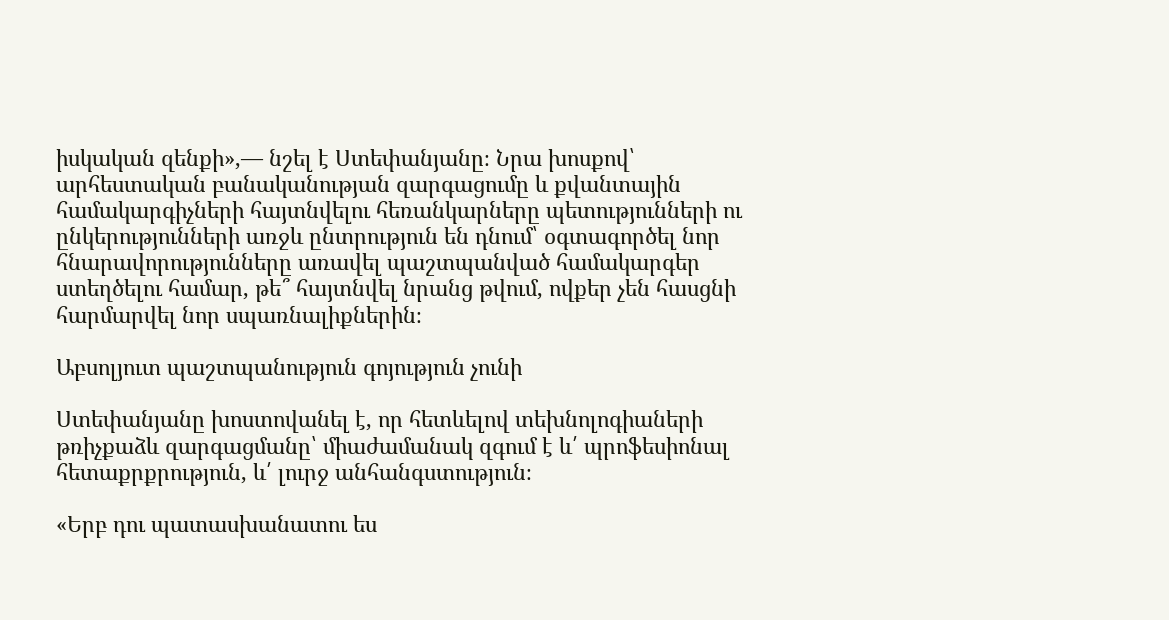իսկական զենքի»,— նշել է Ստեփանյանը։ Նրա խոսքով՝ արհեստական բանականության զարգացումը և քվանտային համակարգիչների հայտնվելու հեռանկարները պետությունների ու ընկերությունների առջև ընտրություն են դնում՝ օգտագործել նոր հնարավորությունները առավել պաշտպանված համակարգեր ստեղծելու համար, թե՞ հայտնվել նրանց թվում, ովքեր չեն հասցնի հարմարվել նոր սպառնալիքներին։

Աբսոլյուտ պաշտպանություն գոյություն չունի

Ստեփանյանը խոստովանել է, որ հետևելով տեխնոլոգիաների թռիչքաձև զարգացմանը՝ միաժամանակ զգում է և՛ պրոֆեսիոնալ հետաքրքրություն, և՛ լուրջ անհանգստություն։

«Երբ դու պատասխանատու ես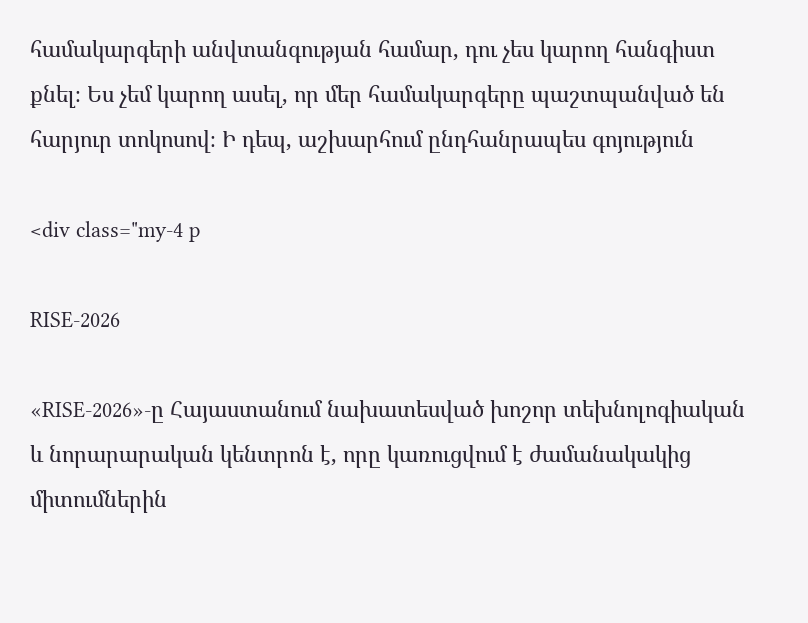համակարգերի անվտանգության համար, դու չես կարող հանգիստ քնել։ Ես չեմ կարող ասել, որ մեր համակարգերը պաշտպանված են հարյուր տոկոսով։ Ի դեպ, աշխարհում ընդհանրապես գոյություն

<div class="my-4 p

RISE-2026

«RISE-2026»-ը Հայաստանում նախատեսված խոշոր տեխնոլոգիական և նորարարական կենտրոն է, որը կառուցվում է ժամանակակից միտումներին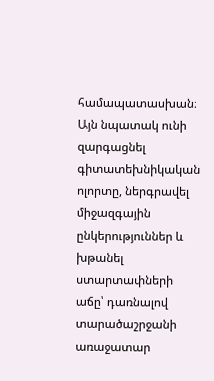համապատասխան։ Այն նպատակ ունի զարգացնել գիտատեխնիկական ոլորտը, ներգրավել միջազգային ընկերություններ և խթանել ստարտափների աճը՝ դառնալով տարածաշրջանի առաջատար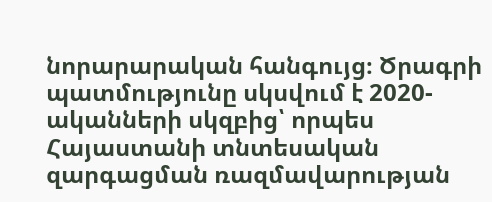նորարարական հանգույց։ Ծրագրի պատմությունը սկսվում է 2020-ականների սկզբից՝ որպես Հայաստանի տնտեսական զարգացման ռազմավարության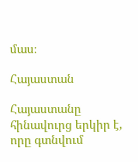մաս։

Հայաստան

Հայաստանը հինավուրց երկիր է, որը գտնվում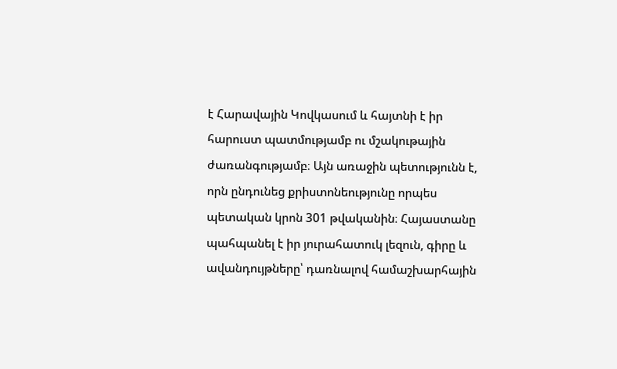է Հարավային Կովկասում և հայտնի է իր հարուստ պատմությամբ ու մշակութային ժառանգությամբ։ Այն առաջին պետությունն է, որն ընդունեց քրիստոնեությունը որպես պետական կրոն 301 թվականին։ Հայաստանը պահպանել է իր յուրահատուկ լեզուն, գիրը և ավանդույթները՝ դառնալով համաշխարհային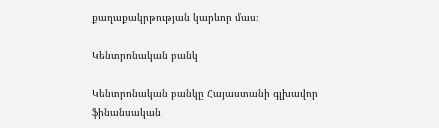քաղաքակրթության կարևոր մաս։

Կենտրոնական բանկ

Կենտրոնական բանկը Հայաստանի գլխավոր ֆինանսական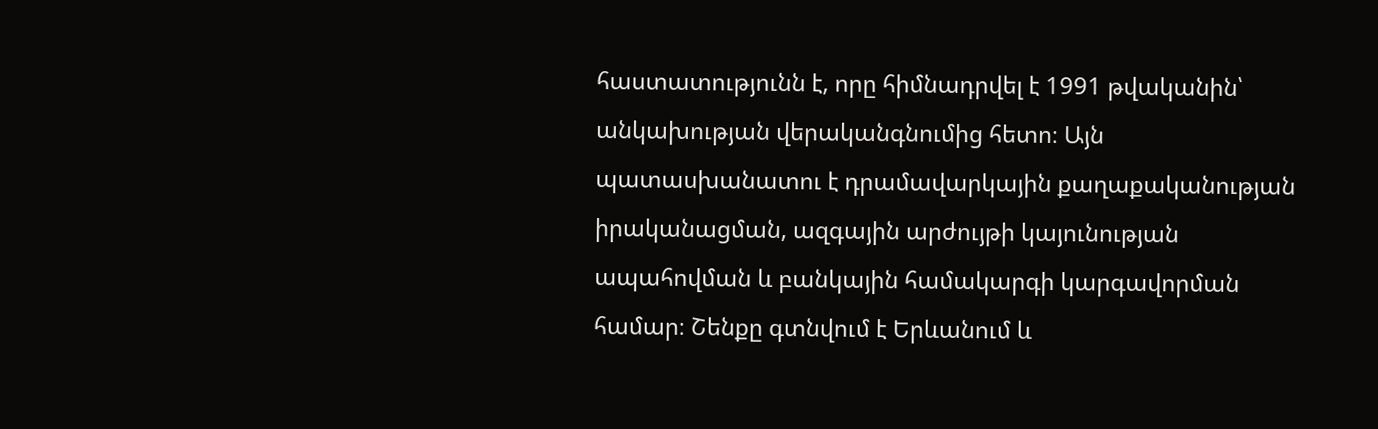հաստատությունն է, որը հիմնադրվել է 1991 թվականին՝ անկախության վերականգնումից հետո։ Այն պատասխանատու է դրամավարկային քաղաքականության իրականացման, ազգային արժույթի կայունության ապահովման և բանկային համակարգի կարգավորման համար։ Շենքը գտնվում է Երևանում և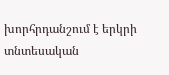խորհրդանշում է երկրի տնտեսական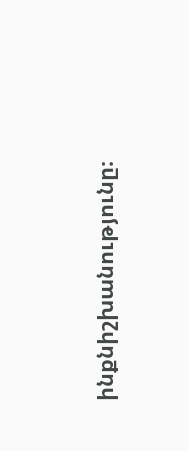ինքնիշխանությունը։